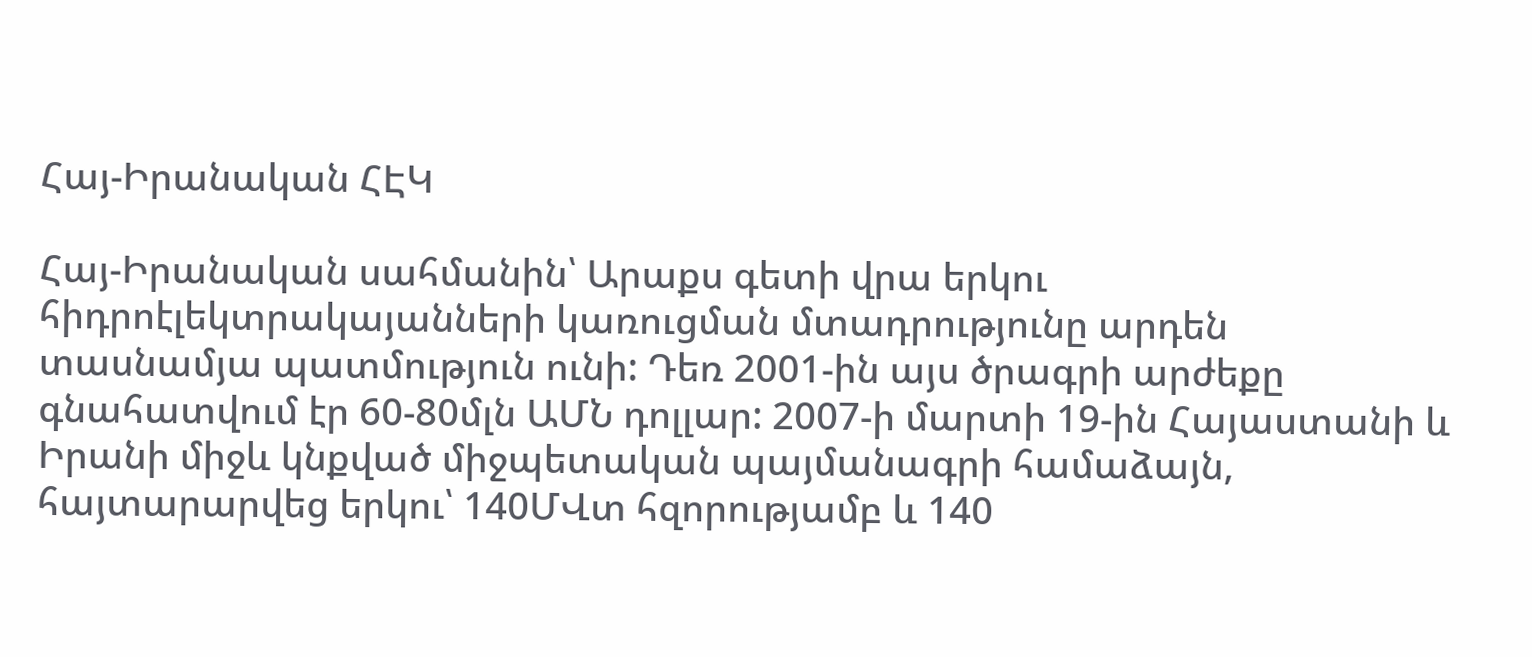Հայ-Իրանական ՀԷԿ

Հայ-Իրանական սահմանին՝ Արաքս գետի վրա երկու հիդրոէլեկտրակայանների կառուցման մտադրությունը արդեն տասնամյա պատմություն ունի: Դեռ 2001-ին այս ծրագրի արժեքը գնահատվում էր 60-80մլն ԱՄՆ դոլլար: 2007-ի մարտի 19-ին Հայաստանի և Իրանի միջև կնքված միջպետական պայմանագրի համաձայն, հայտարարվեց երկու՝ 140ՄՎտ հզորությամբ և 140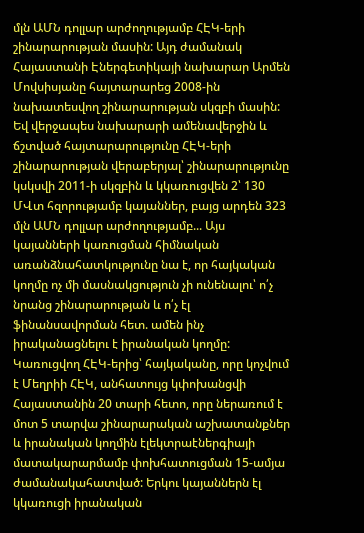մլն ԱՄՆ դոլլար արժողությամբ ՀԷԿ-երի շինարարության մասին: Այդ ժամանակ Հայաստանի Էներգետիկայի նախարար Արմեն Մովսիսյանը հայտարարեց 2008-ին նախատեսվող շինարարության սկզբի մասին: Եվ վերջապես նախարարի ամենավերջին և ճշտված հայտարարությունը ՀԷԿ-երի շինարարության վերաբերյալ՝ շինարարությունը կսկսվի 2011-ի սկզբին և կկառուցվեն 2՝ 130 ՄՎտ հզորությամբ կայաններ, բայց արդեն 323 մլն ԱՄՆ դոլլար արժողությամբ... Այս կայանների կառուցման հիմնական առանձնահատկությունը նա է, որ հայկական կողմը ոչ մի մասնակցություն չի ունենալու՝ ո՛չ նրանց շինարարության և ո՛չ էլ ֆինանսավորման հետ. ամեն ինչ իրականացնելու է իրանական կողմը: Կառուցվող ՀԷԿ-երից՝ հայկականը, որը կոչվում է Մեղրիի ՀԷԿ, անհատույց կփոխանցվի Հայաստանին 20 տարի հետո, որը ներառում է մոտ 5 տարվա շինարարական աշխատանքներ և իրանական կողմին էլեկտրաէներգիայի մատակարարմամբ փոխհատուցման 15-ամյա ժամանակահատված: Երկու կայաններն էլ կկառուցի իրանական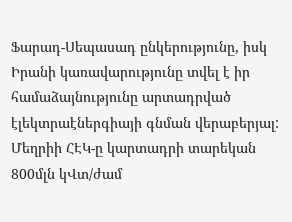Ֆարադ-Սեպասադ ընկերությունը, իսկ Իրանի կառավարությունը տվել է իր համաձայնությունը արտադրված էլեկտրաէներգիայի գնման վերաբերյալ: Մեղրիի ՀԷԿ-ը կարտադրի տարեկան 800մլն կՎտ/ժամ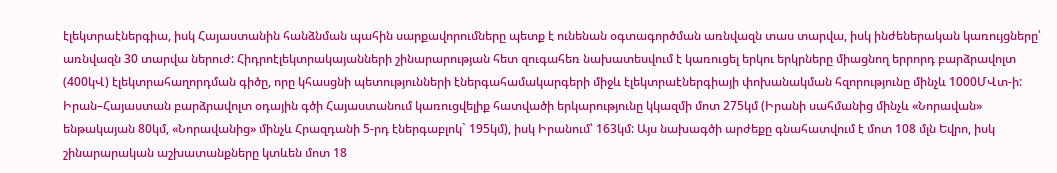էլեկտրաէներգիա, իսկ Հայաստանին հանձնման պահին սարքավորումները պետք է ունենան օգտագործման առնվազն տաս տարվա, իսկ ինժեներական կառույցները՝ առնվազն 30 տարվա ներուժ: Հիդրոէլեկտրակայանների շինարարության հետ զուգահեռ նախատեսվում է կառուցել երկու երկրները միացնող երրորդ բարձրավոլտ (400կՎ) էլեկտրահաղորդման գիծը, որը կհասցնի պետությունների էներգահամակարգերի միջև էլեկտրաէներգիայի փոխանակման հզորությունը մինչև 1000ՄՎտ-ի: Իրան–Հայաստան բարձրավոլտ օդային գծի Հայաստանում կառուցվելիք հատվածի երկարությունը կկազմի մոտ 275կմ (Իրանի սահմանից մինչև «Նորավան» ենթակայան 80կմ, «Նորավանից» մինչև Հրազդանի 5-րդ էներգաբլոկ` 195կմ), իսկ Իրանում՝ 163կմ: Այս նախագծի արժեքը գնահատվում է մոտ 108 մլն Եվրո, իսկ շինարարական աշխատանքները կտևեն մոտ 18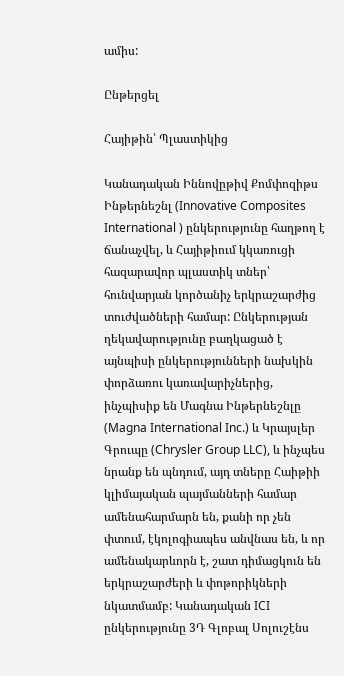ամիս:

Ընթերցել

Հայիթին՝ Պլաստիկից

Կանադական Իննովըթիվ Քոմփոզիթս Ինթերնեշնլ (Innovative Composites International ) ընկերությունը հաղթող է ճանաչվել, և Հայիթիում կկառուցի հազարավոր պլաստիկ տներ՝ հունվարյան կործանիչ երկրաշարժից տուժվածների համար: Ընկերության ղեկավարությունը բաղկացած է այնպիսի ընկերությունների նախկին փորձառու կառավարիչներից, ինչպիսիք են Մագնա Ինթերնեշնլը (Magna International Inc.) և Կրայսլեր Գրուպը (Chrysler Group LLC), և ինչպես նրանք են պնդում, այդ տները Հաիթիի կլիմայական պայմանների համար ամենահարմարն են, քանի որ չեն փտում, էկոլոգիապես անվնաս են, և որ ամենակարևորն է, շատ դիմացկուն են երկրաշարժերի և փոթորիկների նկատմամբ: Կանադական ICI ընկերությունը 3Դ Գլոբալ Սոլուշէնս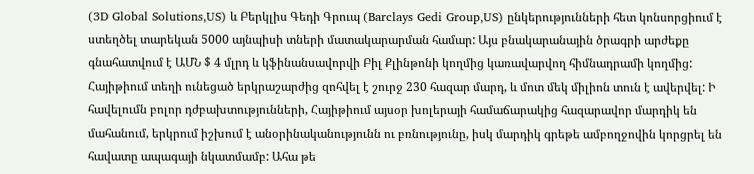(3D Global Solutions,US) և Բերկլիս Գեդի Գրուպ (Barclays Gedi Group,US) ընկերությունների հետ կոնսորցիում է ստեղծել տարեկան 5000 այնպիսի տների մատակարարման համար: Այս բնակարանային ծրագրի արժեքը գնահատվում է ԱՄՆ $ 4 մլրդ և կֆինանսավորվի Բիլ Քլինթոնի կողմից կառավարվող հիմնադրամի կողմից: Հայիթիում տեղի ունեցած երկրաշարժից զոհվել է շուրջ 230 հազար մարդ, և մոտ մեկ միլիոն տուն է ավերվել: Ի հավելումն բոլոր դժբախտությունների, Հայիթիում այսօր խոլերայի համաճարակից հազարավոր մարդիկ են մահանում, երկրում իշխում է անօրինականությունն ու բռնությունը, իսկ մարդիկ գրեթե ամբողջովին կորցրել են հավատը ապագայի նկատմամբ: Ահա թե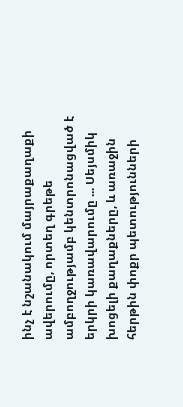ինչ է նշանակում մայրաքաղաքի ավերումը, որտեղ գրեթե ամբողջությամբ կենտրոնացված է երկրի կառավարումը ... Սեյսմիկ խոցելի քաղաքները, և առաջին հերթին փոքր պետությունների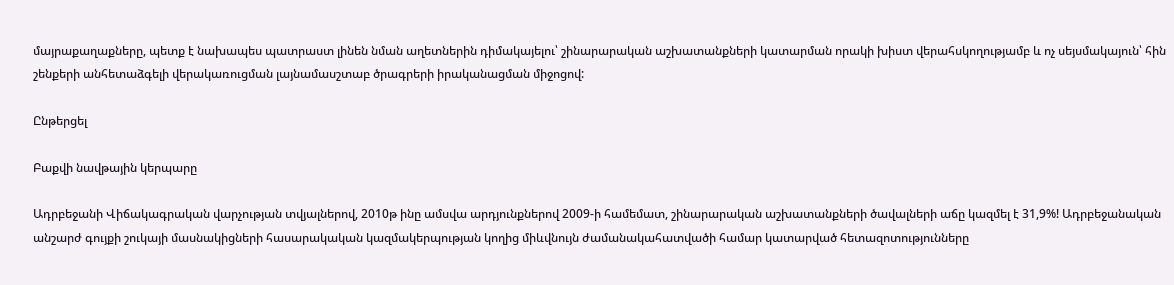մայրաքաղաքները, պետք է նախապես պատրաստ լինեն նման աղետներին դիմակայելու՝ շինարարական աշխատանքների կատարման որակի խիստ վերահսկողությամբ և ոչ սեյսմակայուն՝ հին շենքերի անհետաձգելի վերակառուցման լայնամասշտաբ ծրագրերի իրականացման միջոցով:

Ընթերցել

Բաքվի նավթային կերպարը

Ադրբեջանի Վիճակագրական վարչության տվյալներով, 2010թ ինը ամսվա արդյունքներով 2009-ի համեմատ, շինարարական աշխատանքների ծավալների աճը կազմել է 31,9%! Ադրբեջանական անշարժ գույքի շուկայի մասնակիցների հասարակական կազմակերպության կողից միևվնույն ժամանակահատվածի համար կատարված հետազոտությունները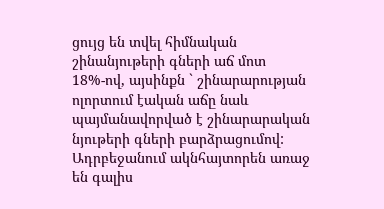ցույց են տվել հիմնական շինանյութերի գների աճ մոտ 18%-ով, այսինքն ` շինարարության ոլորտում էական աճը նաև պայմանավորված է շինարարական նյութերի գների բարձրացումով: Ադրբեջանում ակնհայտորեն առաջ են գալիս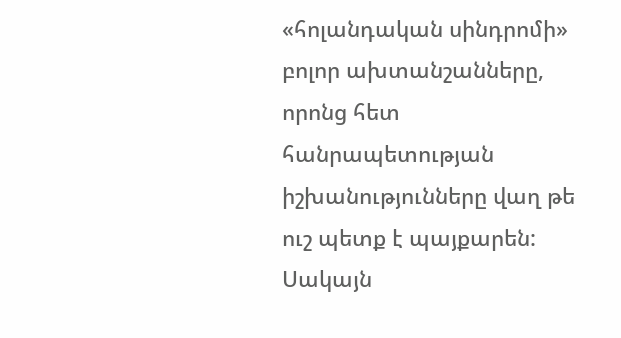«հոլանդական սինդրոմի» բոլոր ախտանշանները, որոնց հետ հանրապետության իշխանությունները վաղ թե ուշ պետք է պայքարեն: Սակայն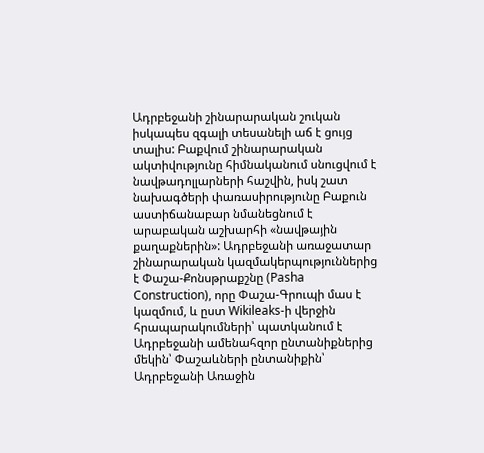Ադրբեջանի շինարարական շուկան իսկապես զգալի տեսանելի աճ է ցույց տալիս: Բաքվում շինարարական ակտիվությունը հիմնականում սնուցվում է նավթադոլլարների հաշվին, իսկ շատ նախագծերի փառասիրությունը Բաքուն աստիճանաբար նմանեցնում է արաբական աշխարհի «նավթային քաղաքներին»: Ադրբեջանի առաջատար շինարարական կազմակերպություններից է Փաշա-Քոնսթրաքշնը (Pasha Construction), որը Փաշա-Գրուպի մաս է կազմում, և ըստ Wikileaks-ի վերջին հրապարակումների՝ պատկանում է Ադրբեջանի ամենահզոր ընտանիքներից մեկին՝ Փաշաևների ընտանիքին՝ Ադրբեջանի Առաջին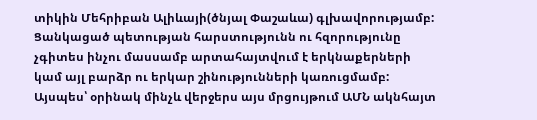տիկին Մեհրիբան Ալիևայի(ծնյալ Փաշաևա) գլխավորությամբ: Ցանկացած պետության հարստությունն ու հզորությունը չգիտես ինչու մասսամբ արտահայտվում է երկնաքերների կամ այլ բարձր ու երկար շինությունների կառուցմամբ: Այսպես՝ օրինակ մինչև վերջերս այս մրցույթում ԱՄՆ ակնհայտ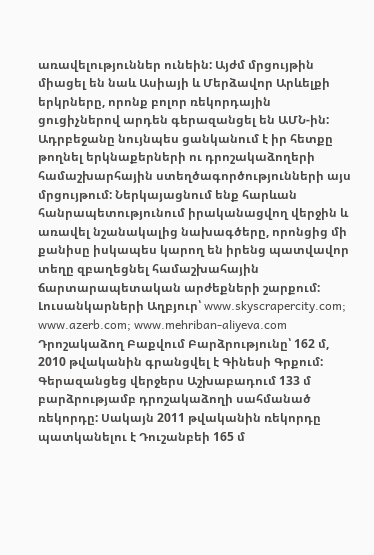առավելություններ ունեին: Այժմ մրցույթին միացել են նաև Ասիայի և Մերձավոր Արևելքի երկրները, որոնք բոլոր ռեկորդային ցուցիչներով արդեն գերազանցել են ԱՄՆ-ին: Ադրբեջանը նույնպես ցանկանում է իր հետքը թողնել երկնաքերների ու դրոշակաձողերի համաշխարհային ստեղծագործությունների այս մրցույթում: Ներկայացնում ենք հարևան հանրապետությունում իրականացվող վերջին և առավել նշանակալից նախագծերը, որոնցից մի քանիսը իսկապես կարող են իրենց պատվավոր տեղը զբաղեցնել համաշխահային ճարտարապետական արժեքների շարքում: Լուսանկարների Աղբյուր՝ www.skyscrapercity.com; www.azerb.com; www.mehriban-aliyeva.com Դրոշակաձող Բաքվում Բարձրությունը՝ 162 մ, 2010 թվականին գրանցվել է Գինեսի Գրքում: Գերազանցեց վերջերս Աշխաբադում 133 մ բարձրությամբ դրոշակաձողի սահմանած ռեկորդը: Սակայն 2011 թվականին ռեկորդը պատկանելու է Դուշանբեի 165 մ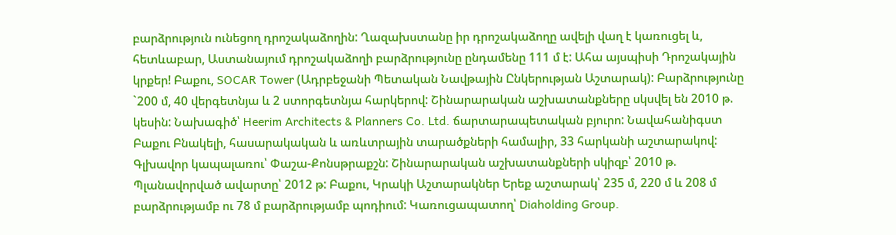բարձրություն ունեցող դրոշակաձողին: Ղազախստանը իր դրոշակաձողը ավելի վաղ է կառուցել և, հետևաբար, Աստանայում դրոշակաձողի բարձրությունը ընդամենը 111 մ է: Ահա այսպիսի Դրոշակային կրքեր! Բաքու, SOCAR Tower (Ադրբեջանի Պետական Նավթային Ընկերության Աշտարակ): Բարձրությունը `200 մ, 40 վերգետնյա և 2 ստորգետնյա հարկերով: Շինարարական աշխատանքները սկսվել են 2010 թ. կեսին: Նախագիծ՝ Heerim Architects & Planners Co. Ltd. ճարտարապետական բյուրո: Նավահանիգստ Բաքու Բնակելի, հասարակական և առևտրային տարածքների համալիր, 33 հարկանի աշտարակով: Գլխավոր կապալառու՝ Փաշա-Քոնսթրաքշն: Շինարարական աշխատանքների սկիզբ՝ 2010 թ. Պլանավորված ավարտը՝ 2012 թ: Բաքու, Կրակի Աշտարակներ Երեք աշտարակ՝ 235 մ, 220 մ և 208 մ բարձրությամբ ու 78 մ բարձրությամբ պոդիում: Կառուցապատող՝ Diaholding Group.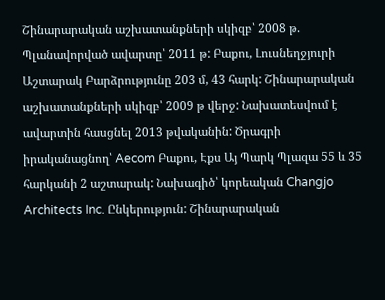Շինարարական աշխատանքների սկիզբ՝ 2008 թ. Պլանավորված ավարտը՝ 2011 թ: Բաքու, Լուսնեղջյուրի Աշտարակ Բարձրությունը 203 մ, 43 հարկ: Շինարարական աշխատանքների սկիզբ՝ 2009 թ վերջ: Նախատեսվում է ավարտին հասցնել 2013 թվականին: Ծրագրի իրականացնող՝ Aecom Բաքու, Էքս Այ Պարկ Պլազա 55 և 35 հարկանի 2 աշտարակ: Նախագիծ՝ կորեական Changjo Architects Inc. Ընկերություն: Շինարարական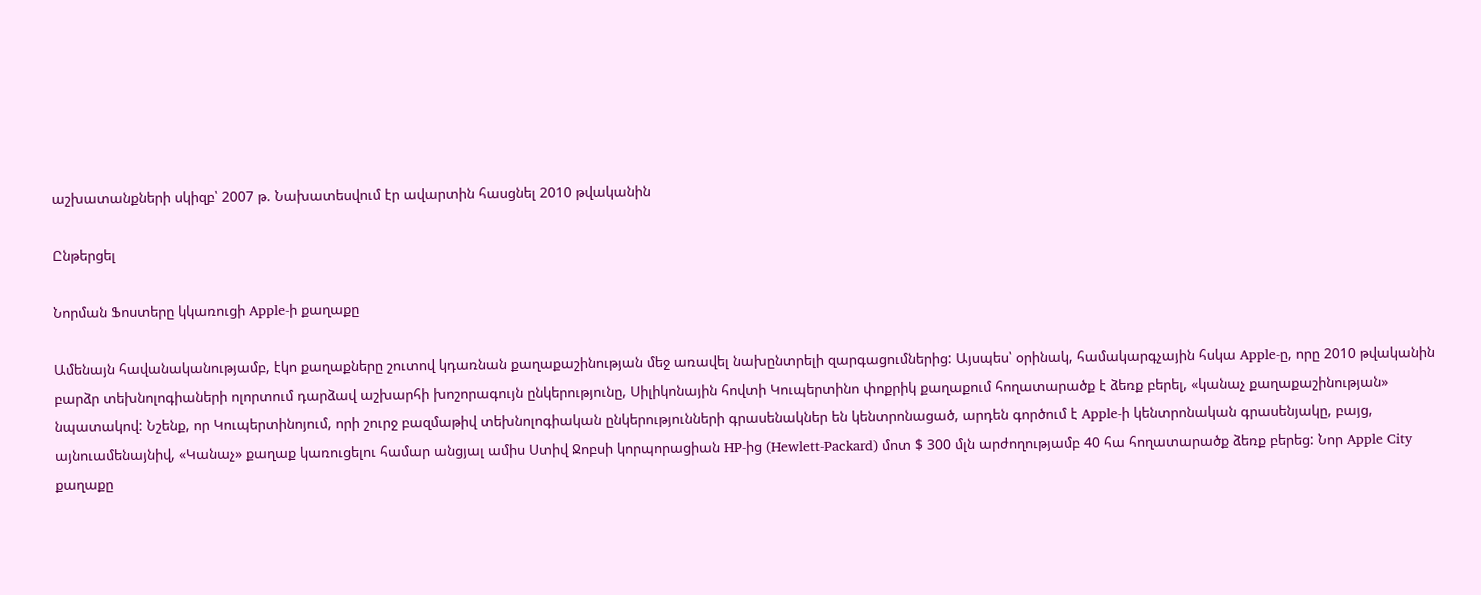աշխատանքների սկիզբ՝ 2007 թ. Նախատեսվում էր ավարտին հասցնել 2010 թվականին

Ընթերցել

Նորման Ֆոստերը կկառուցի Apple-ի քաղաքը

Ամենայն հավանականությամբ, էկո քաղաքները շուտով կդառնան քաղաքաշինության մեջ առավել նախընտրելի զարգացումներից: Այսպես՝ օրինակ, համակարգչային հսկա Apple-ը, որը 2010 թվականին բարձր տեխնոլոգիաների ոլորտում դարձավ աշխարհի խոշորագույն ընկերությունը, Սիլիկոնային հովտի Կուպերտինո փոքրիկ քաղաքում հողատարածք է ձեռք բերել, «կանաչ քաղաքաշինության» նպատակով: Նշենք, որ Կուպերտինոյում, որի շուրջ բազմաթիվ տեխնոլոգիական ընկերությունների գրասենակներ են կենտրոնացած, արդեն գործում է Apple-ի կենտրոնական գրասենյակը, բայց, այնուամենայնիվ, «Կանաչ» քաղաք կառուցելու համար անցյալ ամիս Ստիվ Ջոբսի կորպորացիան HP-ից (Hewlett-Packard) մոտ $ 300 մլն արժողությամբ 40 հա հողատարածք ձեռք բերեց: Նոր Apple City քաղաքը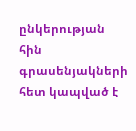ընկերության հին գրասենյակների հետ կապված է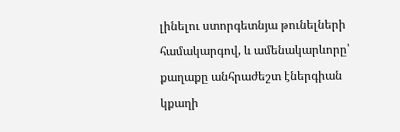լինելու ստորգետնյա թունելների համակարգով, և ամենակարևորը՝ քաղաքը անհրաժեշտ էներգիան կքաղի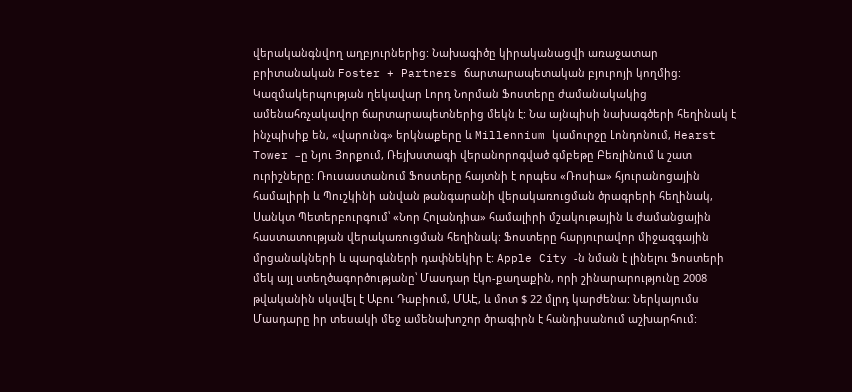վերականգնվող աղբյուրներից: Նախագիծը կիրականացվի առաջատար բրիտանական Foster + Partners ճարտարապետական բյուրոյի կողմից: Կազմակերպության ղեկավար Լորդ Նորման Ֆոստերը ժամանակակից ամենահռչակավոր ճարտարապետներից մեկն է: Նա այնպիսի նախագծերի հեղինակ է ինչպիսիք են, «վարունգ» երկնաքերը և Millennium կամուրջը Լոնդոնում, Hearst Tower –ը Նյու Յորքում, Ռեյխստագի վերանորոգված գմբեթը Բեռլինում և շատ ուրիշները: Ռուսաստանում Ֆոստերը հայտնի է որպես «Ռոսիա» հյուրանոցային համալիրի և Պուշկինի անվան թանգարանի վերակառուցման ծրագրերի հեղինակ, Սանկտ Պետերբուրգում՝ «Նոր Հոլանդիա» համալիրի մշակութային և ժամանցային հաստատության վերակառուցման հեղինակ: Ֆոստերը հարյուրավոր միջազգային մրցանակների և պարգևների դափնեկիր է: Apple City -ն նման է լինելու Ֆոստերի մեկ այլ ստեղծագործությանը՝ Մասդար էկո-քաղաքին, որի շինարարությունը 2008 թվականին սկսվել է Աբու Դաբիում, ՄԱԷ, և մոտ $ 22 մլրդ կարժենա: Ներկայումս Մասդարը իր տեսակի մեջ ամենախոշոր ծրագիրն է հանդիսանում աշխարհում: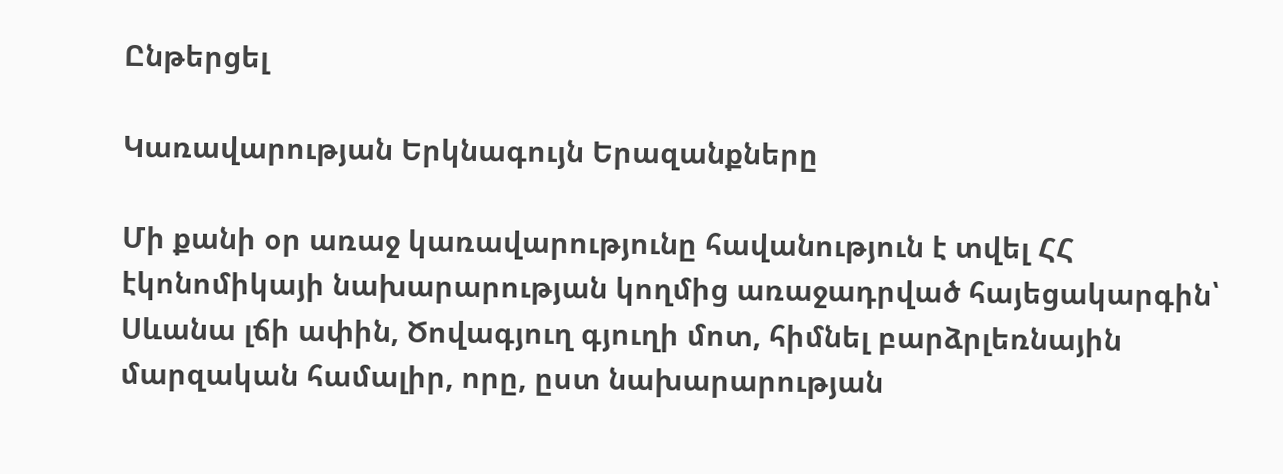Ընթերցել

Կառավարության Երկնագույն Երազանքները

Մի քանի օր առաջ կառավարությունը հավանություն է տվել ՀՀ էկոնոմիկայի նախարարության կողմից առաջադրված հայեցակարգին՝ Սևանա լճի ափին, Ծովագյուղ գյուղի մոտ, հիմնել բարձրլեռնային մարզական համալիր, որը, ըստ նախարարության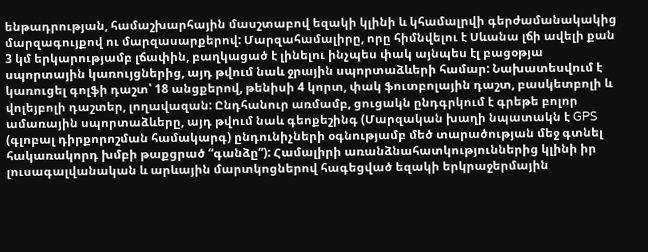ենթադրության, համաշխարհային մասշտաբով եզակի կլինի և կհամալրվի գերժամանակակից մարզագույքով ու մարզասարքերով: Մարզահամալիրը, որը հիմնվելու է Սևանա լճի ավելի քան 3 կմ երկարությամբ լճափին, բաղկացած է լինելու ինչպես փակ այնպես էլ բացօթյա սպորտային կառույցներից, այդ թվում նաև ջրային սպորտաձևերի համար: Նախատեսվում է կառուցել գոլֆի դաշտ՝ 18 անցքերով, թենիսի 4 կորտ, փակ ֆուտբոլային դաշտ, բասկետբոլի և վոլեյբոլի դաշտեր, լողավազան: Ընդհանուր առմամբ, ցուցակն ընդգրկում է գրեթե բոլոր ամառային սպորտաձևերը, այդ թվում նաև գեոքեշինգ (Մարզական խաղի նպատակն է GPS (գլոբալ դիրքորոշման համակարգ) ընդունիչների օգնությամբ մեծ տարածության մեջ գտնել հակառակորդ խմբի թաքցրած “գանձը”): Համալիրի առանձնահատկություններից կլինի իր լուսագալվանական և արևային մարտկոցներով հագեցված եզակի երկրաջերմային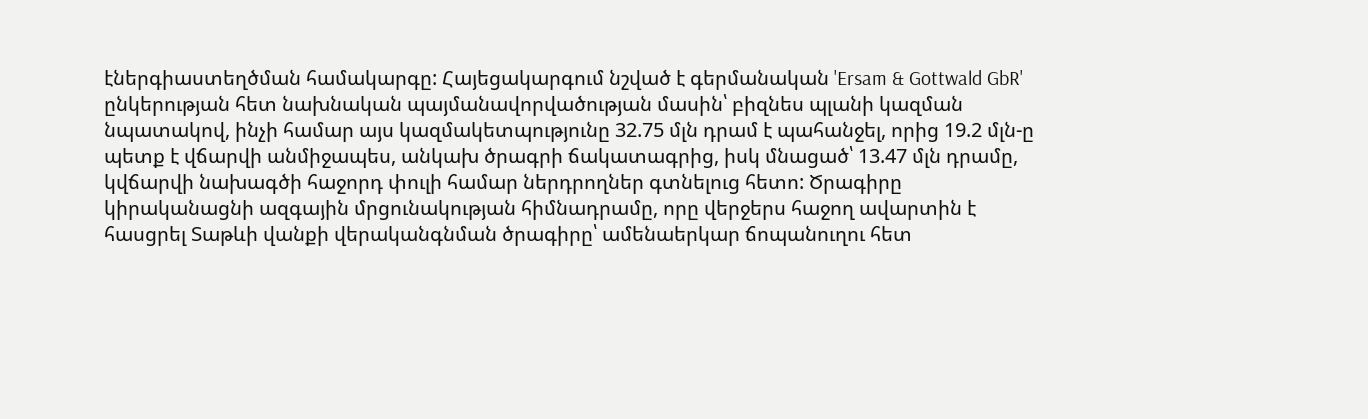էներգիաստեղծման համակարգը: Հայեցակարգում նշված է գերմանական 'Ersam & Gottwald GbR' ընկերության հետ նախնական պայմանավորվածության մասին՝ բիզնես պլանի կազման նպատակով, ինչի համար այս կազմակետպությունը 32.75 մլն դրամ է պահանջել, որից 19.2 մլն-ը պետք է վճարվի անմիջապես, անկախ ծրագրի ճակատագրից, իսկ մնացած՝ 13.47 մլն դրամը, կվճարվի նախագծի հաջորդ փուլի համար ներդրողներ գտնելուց հետո: Ծրագիրը կիրականացնի ազգային մրցունակության հիմնադրամը, որը վերջերս հաջող ավարտին է հասցրել Տաթևի վանքի վերականգնման ծրագիրը՝ ամենաերկար ճոպանուղու հետ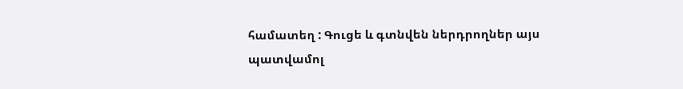համատեղ : Գուցե և գտնվեն ներդրողներ այս պատվամոլ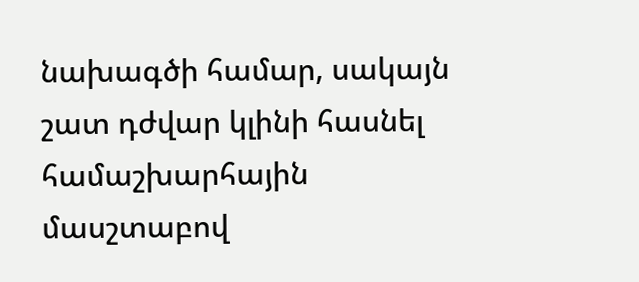նախագծի համար, սակայն շատ դժվար կլինի հասնել համաշխարհային մասշտաբով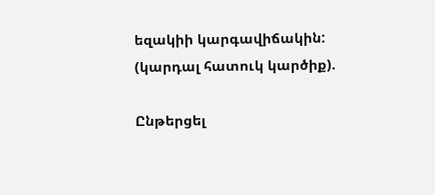եզակիի կարգավիճակին: (կարդալ հատուկ կարծիք).

Ընթերցել